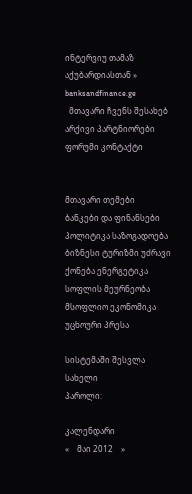ინტერვიუ თამაზ აქუბარდიასთან » banksandfinance.ge
  მთავარი ჩვენს შესახებ არქივი პარტნიორები ფორუმი კონტაქტი


მთავარი თემები
ბანკები და ფინანსები პოლიტიკა საზოგადოება ბიზნესი ტურიზმი უძრავი ქონება ენერგეტიკა სოფლის მეურნეობა მსოფლიო ეკონომიკა უცხოური პრესა

სისტემაში შესვლა
სახელი
პაროლი:

კალენდარი
«    მაი 2012    »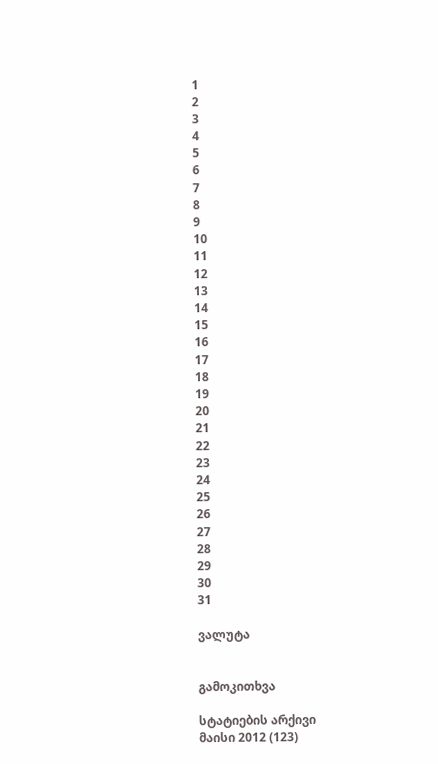1
2
3
4
5
6
7
8
9
10
11
12
13
14
15
16
17
18
19
20
21
22
23
24
25
26
27
28
29
30
31

ვალუტა


გამოკითხვა

სტატიების არქივი
მაისი 2012 (123)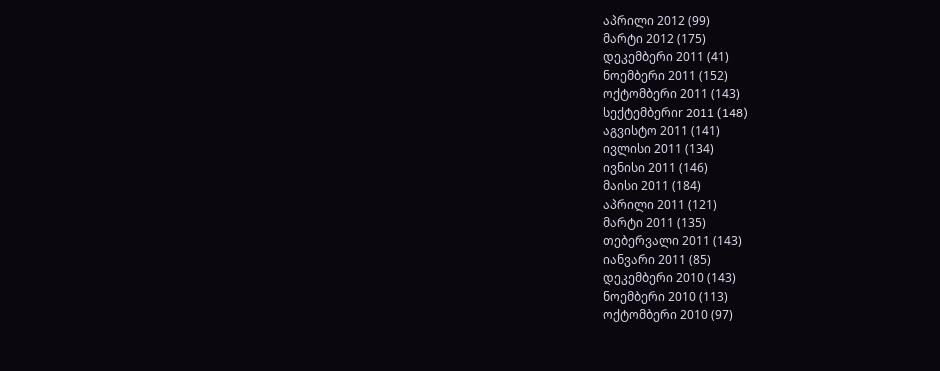აპრილი 2012 (99)
მარტი 2012 (175)
დეკემბერი 2011 (41)
ნოემბერი 2011 (152)
ოქტომბერი 2011 (143)
სექტემბერიr 2011 (148)
აგვისტო 2011 (141)
ივლისი 2011 (134)
ივნისი 2011 (146)
მაისი 2011 (184)
აპრილი 2011 (121)
მარტი 2011 (135)
თებერვალი 2011 (143)
იანვარი 2011 (85)
დეკემბერი 2010 (143)
ნოემბერი 2010 (113)
ოქტომბერი 2010 (97)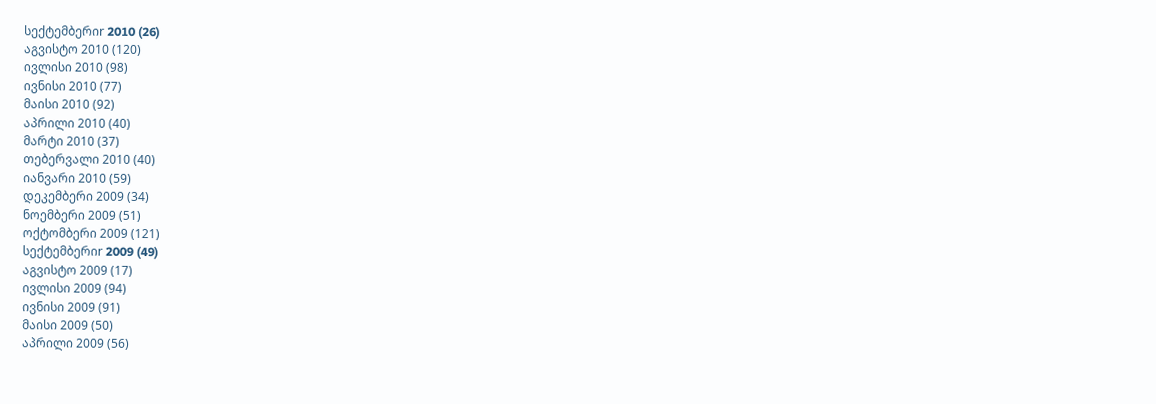სექტემბერიr 2010 (26)
აგვისტო 2010 (120)
ივლისი 2010 (98)
ივნისი 2010 (77)
მაისი 2010 (92)
აპრილი 2010 (40)
მარტი 2010 (37)
თებერვალი 2010 (40)
იანვარი 2010 (59)
დეკემბერი 2009 (34)
ნოემბერი 2009 (51)
ოქტომბერი 2009 (121)
სექტემბერიr 2009 (49)
აგვისტო 2009 (17)
ივლისი 2009 (94)
ივნისი 2009 (91)
მაისი 2009 (50)
აპრილი 2009 (56)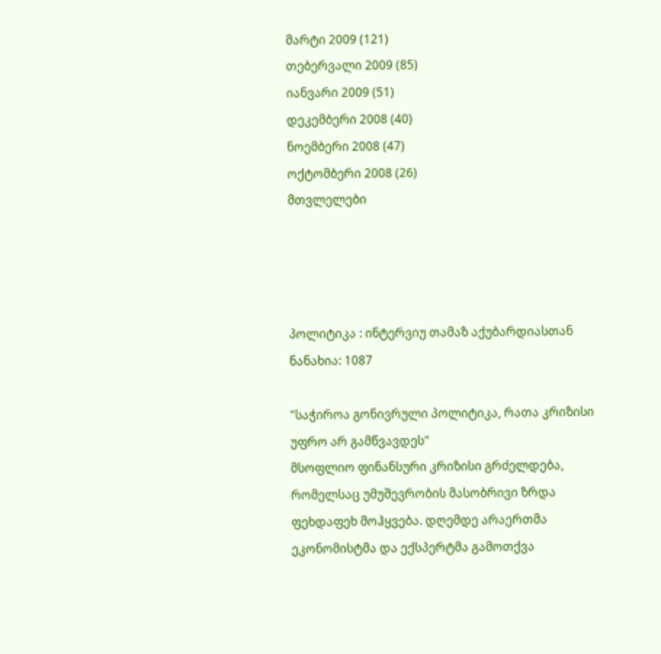მარტი 2009 (121)
თებერვალი 2009 (85)
იანვარი 2009 (51)
დეკემბერი 2008 (40)
ნოემბერი 2008 (47)
ოქტომბერი 2008 (26)
მთვლელები




პოლიტიკა : ინტერვიუ თამაზ აქუბარდიასთან
ნანახია: 1087

"საჭიროა გონივრული პოლიტიკა, რათა კრიზისი უფრო არ გამწვავდეს"
მსოფლიო ფინანსური კრიზისი გრძელდება, რომელსაც უმუშევრობის მასობრივი ზრდა ფეხდაფეხ მოჰყვება. დღემდე არაერთმა ეკონომისტმა და ექსპერტმა გამოთქვა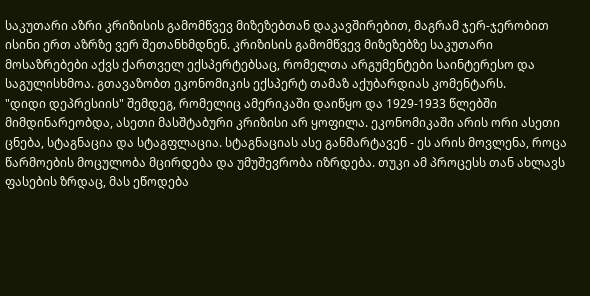საკუთარი აზრი კრიზისის გამომწვევ მიზეზებთან დაკავშირებით, მაგრამ ჯერ-ჯერობით ისინი ერთ აზრზე ვერ შეთანხმდნენ. კრიზისის გამომწვევ მიზეზებზე საკუთარი მოსაზრებები აქვს ქართველ ექსპერტებსაც, რომელთა არგუმენტები საინტერესო და საგულისხმოა. გთავაზობთ ეკონომიკის ექსპერტ თამაზ აქუბარდიას კომენტარს.
"დიდი დეპრესიის" შემდეგ, რომელიც ამერიკაში დაიწყო და 1929-1933 წლებში მიმდინარეობდა, ასეთი მასშტაბური კრიზისი არ ყოფილა. ეკონომიკაში არის ორი ასეთი ცნება, სტაგნაცია და სტაგფლაცია. სტაგნაციას ასე განმარტავენ - ეს არის მოვლენა, როცა წარმოების მოცულობა მცირდება და უმუშევრობა იზრდება. თუკი ამ პროცესს თან ახლავს ფასების ზრდაც, მას ეწოდება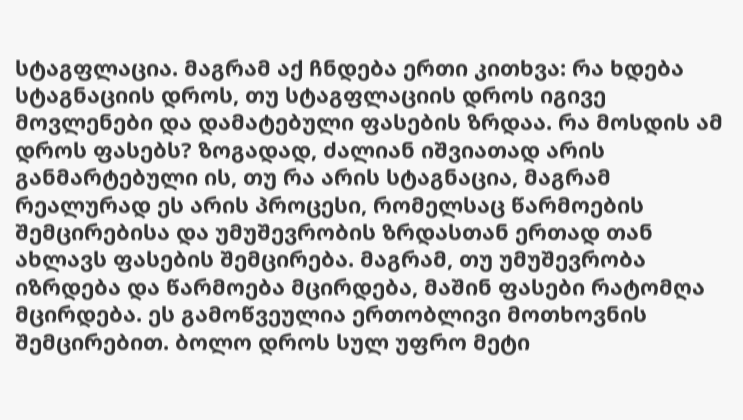სტაგფლაცია. მაგრამ აქ ჩნდება ერთი კითხვა: რა ხდება სტაგნაციის დროს, თუ სტაგფლაციის დროს იგივე მოვლენები და დამატებული ფასების ზრდაა. რა მოსდის ამ დროს ფასებს? ზოგადად, ძალიან იშვიათად არის განმარტებული ის, თუ რა არის სტაგნაცია, მაგრამ რეალურად ეს არის პროცესი, რომელსაც წარმოების შემცირებისა და უმუშევრობის ზრდასთან ერთად თან ახლავს ფასების შემცირება. მაგრამ, თუ უმუშევრობა იზრდება და წარმოება მცირდება, მაშინ ფასები რატომღა მცირდება. ეს გამოწვეულია ერთობლივი მოთხოვნის შემცირებით. ბოლო დროს სულ უფრო მეტი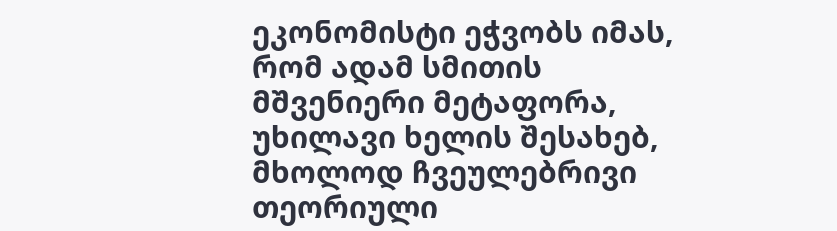ეკონომისტი ეჭვობს იმას, რომ ადამ სმითის მშვენიერი მეტაფორა, უხილავი ხელის შესახებ, მხოლოდ ჩვეულებრივი თეორიული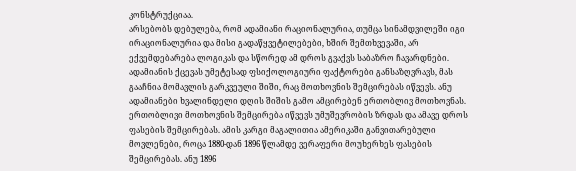კონსტრუქციაა.
არსებობს დებულება, რომ ადამიანი რაციონალურია, თუმცა სინამდვილეში იგი ირაციონალურია და მისი გადაწყვეტილებები, ხშირ შემთხვევაში, არ ექვემდებარება ლოგიკას და სწორედ ამ დროს გვაქვს საბაზრო ჩავარდნები. ადამიანის ქცევას უმეტესად ფსიქოლოგიური ფაქტორები განსაზღვრავს, მას გააჩნია მომავლის გარკვეული შიში, რაც მოთხოვნის შემცირებას იწვევს. ანუ ადამიანები ხვალინდელი დღის შიშის გამო ამცირებენ ერთობლივ მოთხოვნას. ერთობლივი მოთხოვნის შემცირება იწვევს უმუშევრობის ზრდას და ამავე დროს ფასების შემცირებას. ამის კარგი მაგალითია ამერიკაში განვითარებული მოვლენები, როცა 1880-დან 1896 წლამდე ვერაფერი მოუხერხეს ფასების შემცირებას. ანუ 1896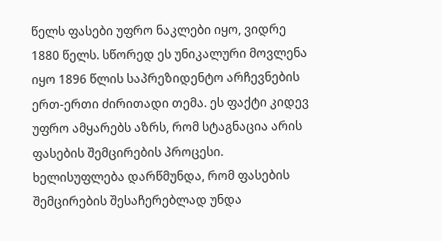წელს ფასები უფრო ნაკლები იყო, ვიდრე 1880 წელს. სწორედ ეს უნიკალური მოვლენა იყო 1896 წლის საპრეზიდენტო არჩევნების ერთ-ერთი ძირითადი თემა. ეს ფაქტი კიდევ უფრო ამყარებს აზრს, რომ სტაგნაცია არის ფასების შემცირების პროცესი. ხელისუფლება დარწმუნდა, რომ ფასების შემცირების შესაჩერებლად უნდა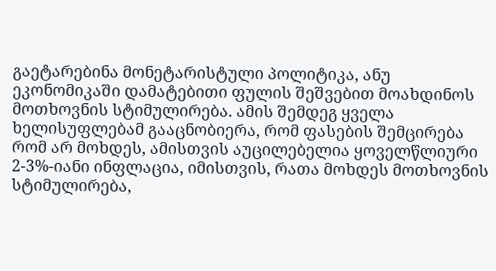გაეტარებინა მონეტარისტული პოლიტიკა, ანუ ეკონომიკაში დამატებითი ფულის შეშვებით მოახდინოს მოთხოვნის სტიმულირება. ამის შემდეგ ყველა ხელისუფლებამ გააცნობიერა, რომ ფასების შემცირება რომ არ მოხდეს, ამისთვის აუცილებელია ყოველწლიური 2-3%-იანი ინფლაცია, იმისთვის, რათა მოხდეს მოთხოვნის სტიმულირება,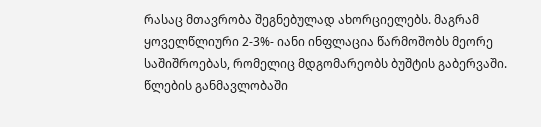რასაც მთავრობა შეგნებულად ახორციელებს. მაგრამ ყოველწლიური 2-3%- იანი ინფლაცია წარმოშობს მეორე საშიშროებას, რომელიც მდგომარეობს ბუშტის გაბერვაში. წლების განმავლობაში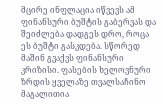მცირე ინფლაცია იწვევს ამ ფინანსური ბუშტის გაბერვას და შეიძლება დადგეს დრო, როცა ეს ბუშტი გასკდება. სწორედ მაშინ გვაქვს ფინანსური კრიზისი. ფასების ხელოვნური ზრდის ყველაზე თვალსაჩინო მაგალითია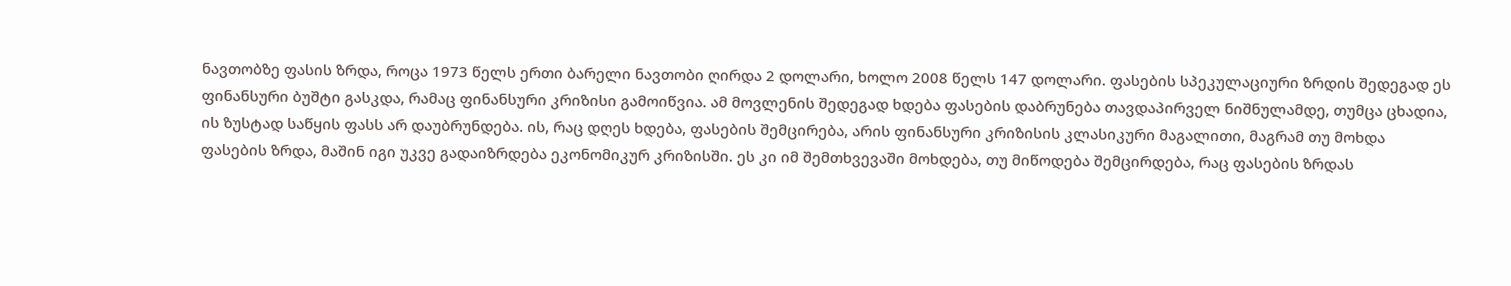ნავთობზე ფასის ზრდა, როცა 1973 წელს ერთი ბარელი ნავთობი ღირდა 2 დოლარი, ხოლო 2008 წელს 147 დოლარი. ფასების სპეკულაციური ზრდის შედეგად ეს ფინანსური ბუშტი გასკდა, რამაც ფინანსური კრიზისი გამოიწვია. ამ მოვლენის შედეგად ხდება ფასების დაბრუნება თავდაპირველ ნიშნულამდე, თუმცა ცხადია, ის ზუსტად საწყის ფასს არ დაუბრუნდება. ის, რაც დღეს ხდება, ფასების შემცირება, არის ფინანსური კრიზისის კლასიკური მაგალითი, მაგრამ თუ მოხდა ფასების ზრდა, მაშინ იგი უკვე გადაიზრდება ეკონომიკურ კრიზისში. ეს კი იმ შემთხვევაში მოხდება, თუ მიწოდება შემცირდება, რაც ფასების ზრდას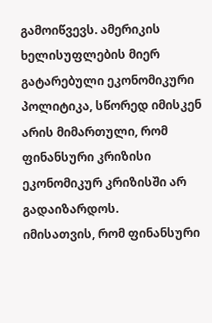გამოიწვევს. ამერიკის ხელისუფლების მიერ გატარებული ეკონომიკური პოლიტიკა, სწორედ იმისკენ არის მიმართული, რომ ფინანსური კრიზისი ეკონომიკურ კრიზისში არ გადაიზარდოს.
იმისათვის, რომ ფინანსური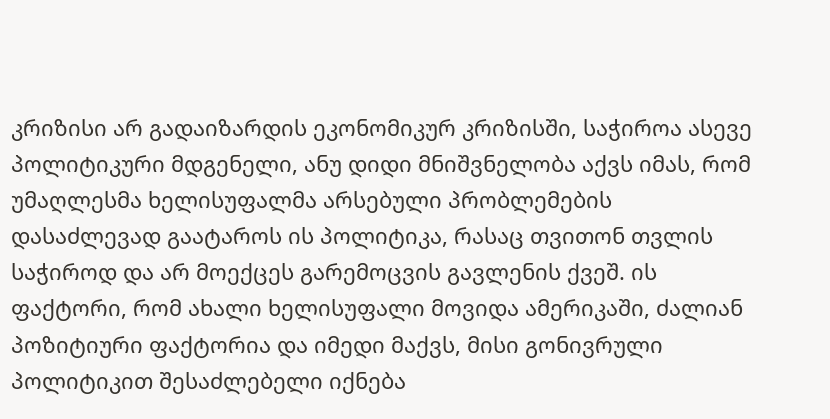კრიზისი არ გადაიზარდის ეკონომიკურ კრიზისში, საჭიროა ასევე პოლიტიკური მდგენელი, ანუ დიდი მნიშვნელობა აქვს იმას, რომ უმაღლესმა ხელისუფალმა არსებული პრობლემების დასაძლევად გაატაროს ის პოლიტიკა, რასაც თვითონ თვლის საჭიროდ და არ მოექცეს გარემოცვის გავლენის ქვეშ. ის ფაქტორი, რომ ახალი ხელისუფალი მოვიდა ამერიკაში, ძალიან პოზიტიური ფაქტორია და იმედი მაქვს, მისი გონივრული პოლიტიკით შესაძლებელი იქნება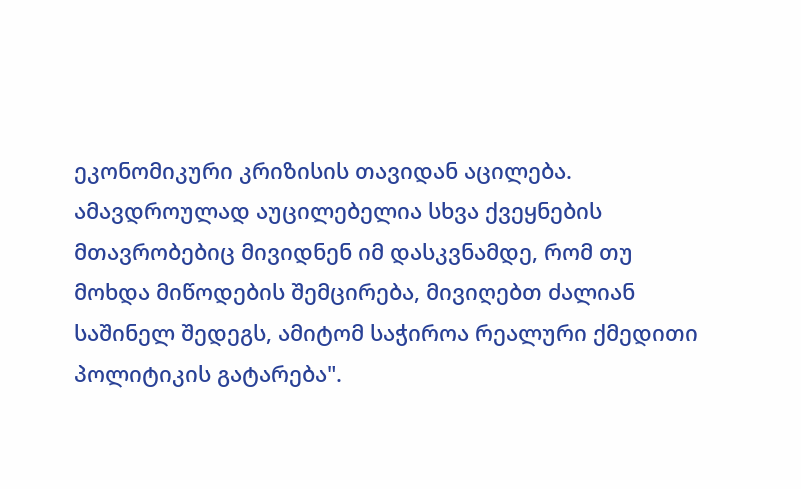ეკონომიკური კრიზისის თავიდან აცილება. ამავდროულად აუცილებელია სხვა ქვეყნების მთავრობებიც მივიდნენ იმ დასკვნამდე, რომ თუ მოხდა მიწოდების შემცირება, მივიღებთ ძალიან საშინელ შედეგს, ამიტომ საჭიროა რეალური ქმედითი პოლიტიკის გატარება".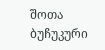შოთა ბუჩუკური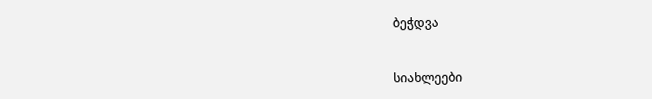ბეჭდვა


სიახლეები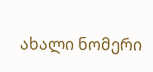ახალი ნომერი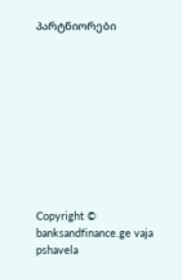პარტნიორები










Copyright © banksandfinance.ge vaja pshavela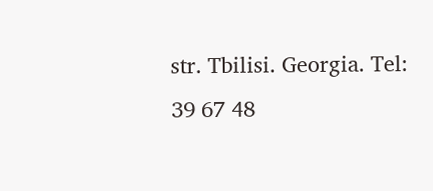str. Tbilisi. Georgia. Tel: 39 67 48